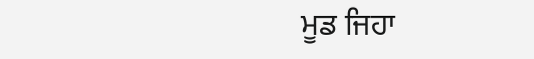ਮੂਡ ਜਿਹਾ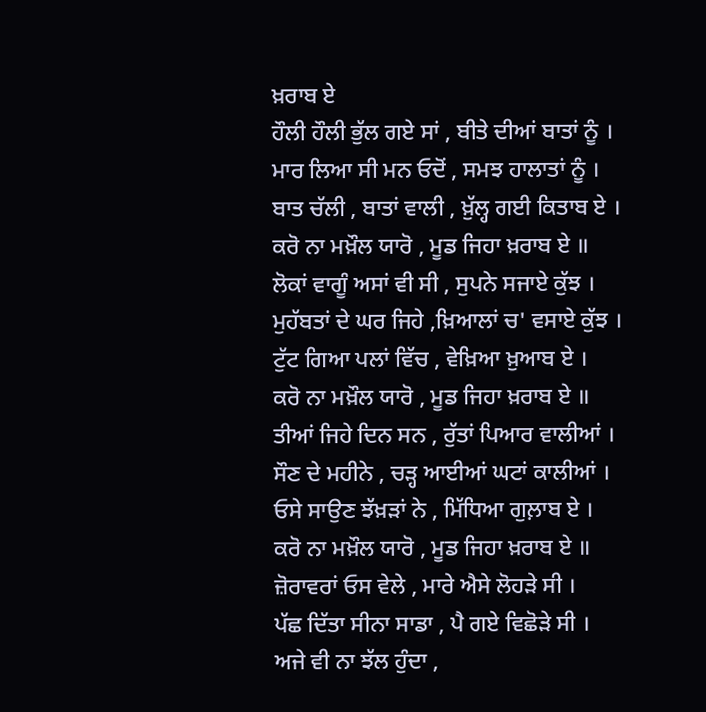ਖ਼ਰਾਬ ਏ
ਹੌਲੀ ਹੌਲੀ ਭੁੱਲ ਗਏ ਸਾਂ , ਬੀਤੇ ਦੀਆਂ ਬਾਤਾਂ ਨੂੰ ।
ਮਾਰ ਲਿਆ ਸੀ ਮਨ ਓਦੋਂ , ਸਮਝ ਹਾਲਾਤਾਂ ਨੂੰ ।
ਬਾਤ ਚੱਲੀ , ਬਾਤਾਂ ਵਾਲੀ , ਖ਼ੁੱਲ੍ਹ ਗਈ ਕਿਤਾਬ ਏ ।
ਕਰੋ ਨਾ ਮਖ਼ੌਲ ਯਾਰੋ , ਮੂਡ ਜਿਹਾ ਖ਼ਰਾਬ ਏ ॥
ਲੋਕਾਂ ਵਾਗੂੰ ਅਸਾਂ ਵੀ ਸੀ , ਸੁਪਨੇ ਸਜਾਏ ਕੁੱਝ ।
ਮੁਹੱਬਤਾਂ ਦੇ ਘਰ ਜਿਹੇ ,ਖ਼ਿਆਲਾਂ ਚ' ਵਸਾਏ ਕੁੱਝ ।
ਟੁੱਟ ਗਿਆ ਪਲਾਂ ਵਿੱਚ , ਵੇਖ਼ਿਆ ਖ਼ੁਆਬ ਏ ।
ਕਰੋ ਨਾ ਮਖ਼ੌਲ ਯਾਰੋ , ਮੂਡ ਜਿਹਾ ਖ਼ਰਾਬ ਏ ॥
ਤੀਆਂ ਜਿਹੇ ਦਿਨ ਸਨ , ਰੁੱਤਾਂ ਪਿਆਰ ਵਾਲੀਆਂ ।
ਸੌਣ ਦੇ ਮਹੀਨੇ , ਚੜ੍ਹ ਆਈਆਂ ਘਟਾਂ ਕਾਲੀਆਂ ।
ਓਸੇ ਸਾਉਣ ਝੱਖ਼ੜਾਂ ਨੇ , ਮਿੱਧਿਆ ਗੁਲ਼ਾਬ ਏ ।
ਕਰੋ ਨਾ ਮਖ਼ੌਲ ਯਾਰੋ , ਮੂਡ ਜਿਹਾ ਖ਼ਰਾਬ ਏ ॥
ਜ਼ੋਰਾਵਰਾਂ ਓਸ ਵੇਲੇ , ਮਾਰੇ ਐਸੇ ਲੋਹੜੇ ਸੀ ।
ਪੱਛ ਦਿੱਤਾ ਸੀਨਾ ਸਾਡਾ , ਪੈ ਗਏ ਵਿਛੋੜੇ ਸੀ ।
ਅਜੇ ਵੀ ਨਾ ਝੱਲ ਹੁੰਦਾ ,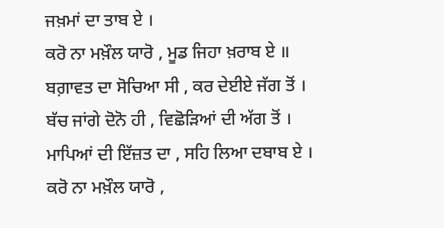ਜਖ਼ਮਾਂ ਦਾ ਤਾਬ ਏ ।
ਕਰੋ ਨਾ ਮਖ਼ੌਲ ਯਾਰੋ , ਮੂਡ ਜਿਹਾ ਖ਼ਰਾਬ ਏ ॥
ਬਗ਼ਾਵਤ ਦਾ ਸੋਚਿਆ ਸੀ , ਕਰ ਦੇਈਏ ਜੱਗ ਤੋਂ ।
ਬੱਚ ਜਾਂਗੇ ਦੋਨੋ ਹੀ , ਵਿਛੋੜਿਆਂ ਦੀ ਅੱਗ ਤੋਂ ।
ਮਾਪਿਆਂ ਦੀ ਇੱਜ਼ਤ ਦਾ , ਸਹਿ ਲਿਆ ਦਬਾਬ ਏ ।
ਕਰੋ ਨਾ ਮਖ਼ੌਲ ਯਾਰੋ ,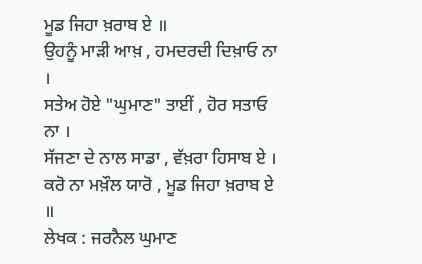ਮੂਡ ਜਿਹਾ ਖ਼ਰਾਬ ਏ ॥
ਉਹਨੂੰ ਮਾੜੀ ਆਖ਼ , ਹਮਦਰਦੀ ਦਿਖ਼ਾਓ ਨਾ ।
ਸਤੇਅ ਹੋਏ "ਘੁਮਾਣ" ਤਾਈਂ , ਹੋਰ ਸਤਾਓ ਨਾ ।
ਸੱਜਣਾ ਦੇ ਨਾਲ ਸਾਡਾ , ਵੱਖ਼ਰਾ ਹਿਸਾਬ ਏ ।
ਕਰੋ ਨਾ ਮਖ਼ੌਲ ਯਾਰੋ , ਮੂਡ ਜਿਹਾ ਖ਼ਰਾਬ ਏ ॥
ਲੇਖਕ : ਜਰਨੈਲ ਘੁਮਾਣ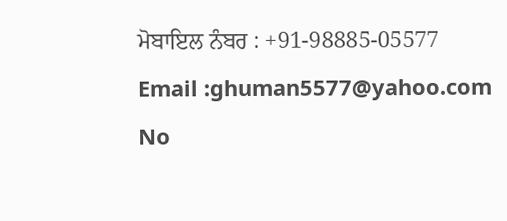ਮੋਬਾਇਲ ਨੰਬਰ : +91-98885-05577
Email :ghuman5577@yahoo.com
No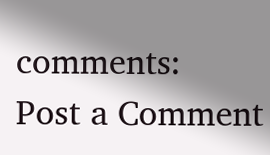comments:
Post a Comment